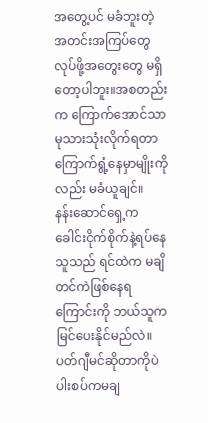အတွေ့ပင် မခံဘူးတဲ့
အတင်းအကြပ်တွေ လုပ်ဖို့အတွေးတွေ မရှိတော့ပါဘူး။အစတည်းက ကြောက်အောင်သာ မုသားသုံးလိုက်ရတာ ကြောက်ရွံ့နေမှာမျိုးကိုလည်း မခံယူချင်။
နန်းဆောင်ရှေ့က ခေါင်းငိုက်စိုက်နဲ့ရပ်နေသူသည် ရင်ထဲက မချိတင်ကဲဖြစ်နေရကြောင်းကို ဘယ်သူက မြင်ပေးနိုင်မည်လဲ။
ပတ်ဂျီမင်ဆိုတာကိုပဲ ပါးစပ်ကမချ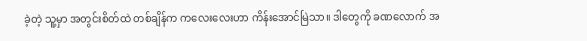ခဲ့တဲ့ သူ့မှာ အတွင်းစိတ်ထဲ တစ်ချိန်က ကလေးလေးဟာ ကိန်းအောင်မြဲသာ။ ဒါတွေကို ခဏလောက် အ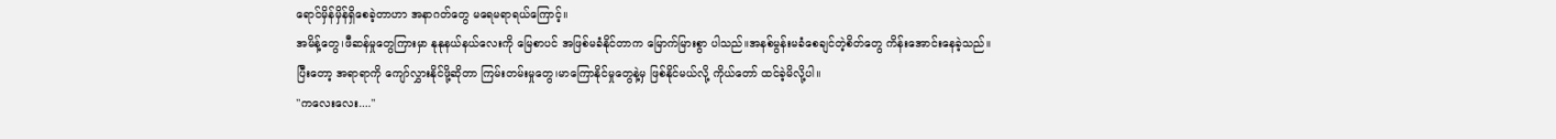ရောင်မှိန်မှိန်ရှိစေခဲ့တာဟာ အနာဂတ်တွေ မရေမရာရယ်ကြောင့်။
အမိန့်တွေ၊ဖီဆန်မှုတွေကြားမှာ နုနုနယ်နယ်လေးကို မြေစာပင် အဖြစ်မခံနိုင်တာက မြောက်မြားစွာ ပါသည်။အနစ်မွန်းမခံစေချင်တဲ့စိတ်တွေ ကိန်းအောင်းနေခဲ့သည်။
ပြီးတော့ အရာရာကို ကျော်လွှားနိုင်ဖို့ဆိုတာ ကြမ်းတမ်းမှုတွေ၊မာကြောနိုင်မှုတွေနဲ့မှ ဖြစ်နိုင်မယ်လို့ ကိုယ်တော် ထင်ခဲ့မိလို့ပါ။
"ကလေးလေး...."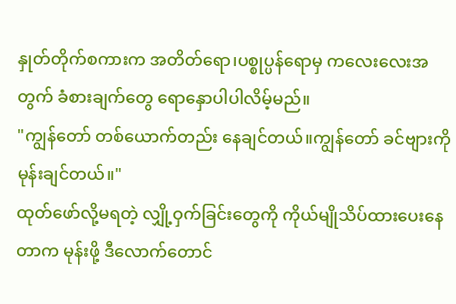နှုတ်တိုက်စကားက အတိတ်ရော၊ပစ္စုပ္ပန်ရောမှ ကလေးလေးအတွက် ခံစားချက်တွေ ရောနှောပါပါလိမ့်မည်။
"ကျွန်တော် တစ်ယောက်တည်း နေချင်တယ်။ကျွန်တော် ခင်ဗျားကို မုန်းချင်တယ်။"
ထုတ်ဖော်လို့မရတဲ့ လျှို့ဝှက်ခြင်းတွေကို ကိုယ်မျိုသိပ်ထားပေးနေတာက မုန်းဖို့ ဒီလောက်တောင်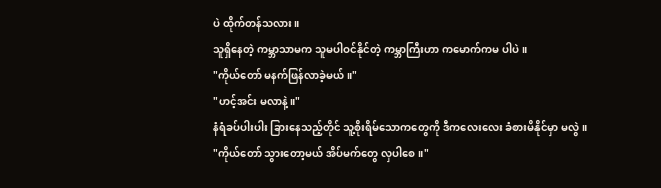ပဲ ထိုက်တန်သလား။
သူရှိနေတဲ့ ကမ္ဘာသာမက သူမပါဝင်နိုင်တဲ့ ကမ္ဘာကြီးဟာ ကမောက်ကမ ပါပဲ။
"ကိုယ်တော် မနက်ဖြန်လာခဲ့မယ်။"
"ဟင့်အင်း မလာနဲ့။"
နံရံခပ်ပါးပါး ခြားနေသည့်တိုင် သူ့စိုးရိမ်သောကတွေကို ဒီကလေးလေး ခံစားမိနိုင်မှာ မလွဲ။
"ကိုယ်တော် သွားတော့မယ် အိပ်မက်တွေ လှပါစေ။"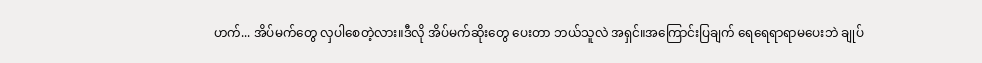ဟက်... အိပ်မက်တွေ လှပါစေတဲ့လား။ဒီလို အိပ်မက်ဆိုးတွေ ပေးတာ ဘယ်သူလဲ အရှင်။အကြောင်းပြချက် ရေရေရာရာမပေးဘဲ ချုပ်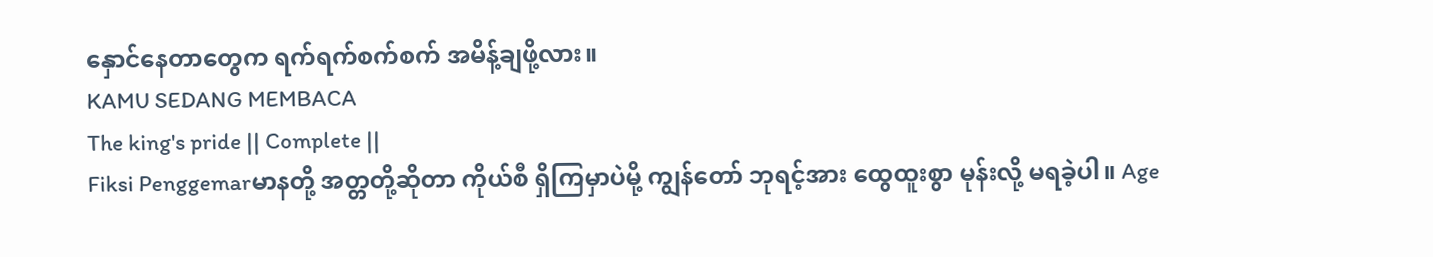နှောင်နေတာတွေက ရက်ရက်စက်စက် အမိန့်ချဖို့လား။
KAMU SEDANG MEMBACA
The king's pride || Complete ||
Fiksi Penggemarမာနတို့ အတ္တတို့ဆိုတာ ကိုယ်စီ ရှိကြမှာပဲမို့ ကျွန်တော် ဘုရင့်အား ထွေထူးစွာ မုန်းလို့ မရခဲ့ပါ။ Age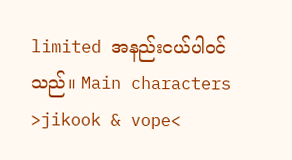limited အနည်းငယ်ပါဝင်သည်။ Main characters >jikook & vope<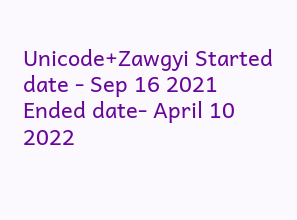Unicode+Zawgyi Started date - Sep 16 2021 Ended date- April 10 2022